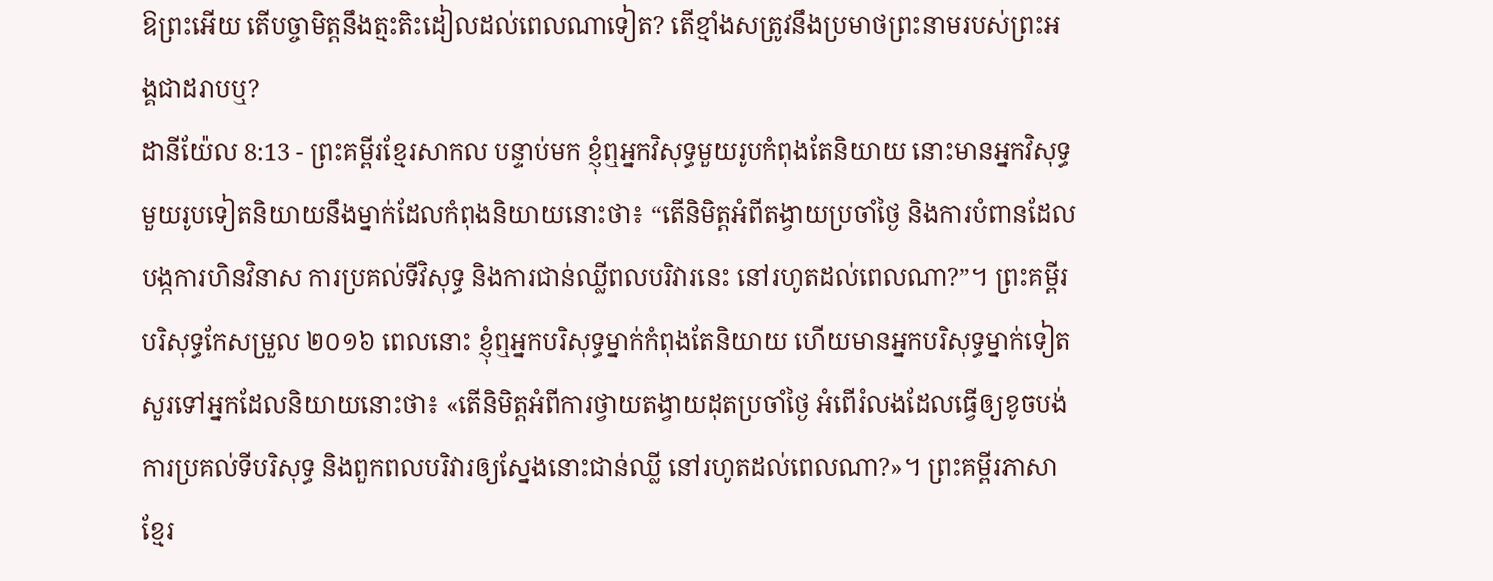ឱព្រះអើយ តើបច្ចាមិត្តនឹងត្មះតិះដៀលដល់ពេលណាទៀត? តើខ្មាំងសត្រូវនឹងប្រមាថព្រះនាមរបស់ព្រះអង្គជាដរាបឬ?
ដានីយ៉ែល 8:13 - ព្រះគម្ពីរខ្មែរសាកល បន្ទាប់មក ខ្ញុំឮអ្នកវិសុទ្ធមួយរូបកំពុងតែនិយាយ នោះមានអ្នកវិសុទ្ធមួយរូបទៀតនិយាយនឹងម្នាក់ដែលកំពុងនិយាយនោះថា៖ “តើនិមិត្តអំពីតង្វាយប្រចាំថ្ងៃ និងការបំពានដែលបង្កការហិនវិនាស ការប្រគល់ទីវិសុទ្ធ និងការជាន់ឈ្លីពលបរិវារនេះ នៅរហូតដល់ពេលណា?”។ ព្រះគម្ពីរបរិសុទ្ធកែសម្រួល ២០១៦ ពេលនោះ ខ្ញុំឮអ្នកបរិសុទ្ធម្នាក់កំពុងតែនិយាយ ហើយមានអ្នកបរិសុទ្ធម្នាក់ទៀត សួរទៅអ្នកដែលនិយាយនោះថា៖ «តើនិមិត្តអំពីការថ្វាយតង្វាយដុតប្រចាំថ្ងៃ អំពើរំលងដែលធ្វើឲ្យខូចបង់ ការប្រគល់ទីបរិសុទ្ធ និងពួកពលបរិវារឲ្យស្នែងនោះជាន់ឈ្លី នៅរហូតដល់ពេលណា?»។ ព្រះគម្ពីរភាសាខ្មែរ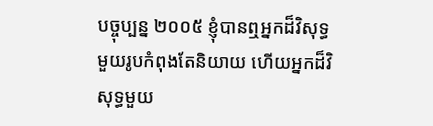បច្ចុប្បន្ន ២០០៥ ខ្ញុំបានឮអ្នកដ៏វិសុទ្ធមួយរូបកំពុងតែនិយាយ ហើយអ្នកដ៏វិសុទ្ធមួយ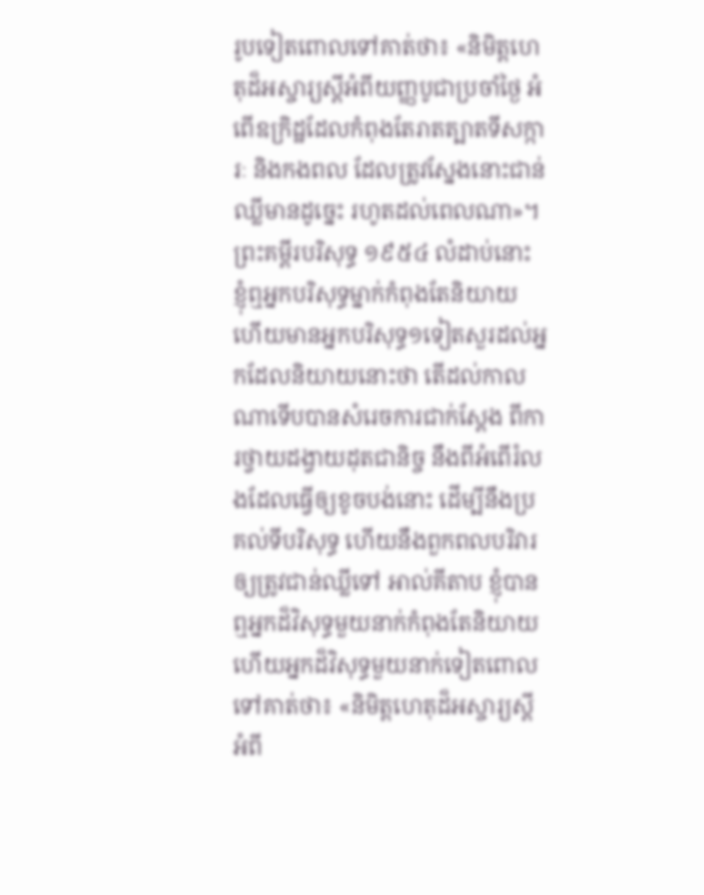រូបទៀតពោលទៅគាត់ថា៖ «និមិត្តហេតុដ៏អស្ចារ្យស្ដីអំពីយញ្ញបូជាប្រចាំថ្ងៃ អំពើឧក្រិដ្ឋដែលកំពុងតែរាតត្បាតទីសក្ការៈ និងកងពល ដែលត្រូវស្នែងនោះជាន់ឈ្លីមានដូច្នេះ រហូតដល់ពេលណា»។ ព្រះគម្ពីរបរិសុទ្ធ ១៩៥៤ លំដាប់នោះ ខ្ញុំឮអ្នកបរិសុទ្ធម្នាក់កំពុងតែនិយាយ ហើយមានអ្នកបរិសុទ្ធ១ទៀតសួរដល់អ្នកដែលនិយាយនោះថា តើដល់កាលណាទើបបានសំរេចការជាក់ស្តែង ពីការថ្វាយដង្វាយដុតជានិច្ច នឹងពីអំពើរំលងដែលធ្វើឲ្យខូចបង់នោះ ដើម្បីនឹងប្រគល់ទីបរិសុទ្ធ ហើយនឹងពួកពលបរិវារឲ្យត្រូវជាន់ឈ្លីទៅ អាល់គីតាប ខ្ញុំបានឮអ្នកដ៏វិសុទ្ធមួយនាក់កំពុងតែនិយាយ ហើយអ្នកដ៏វិសុទ្ធមួយនាក់ទៀតពោលទៅគាត់ថា៖ «និមិត្តហេតុដ៏អស្ចារ្យស្ដីអំពី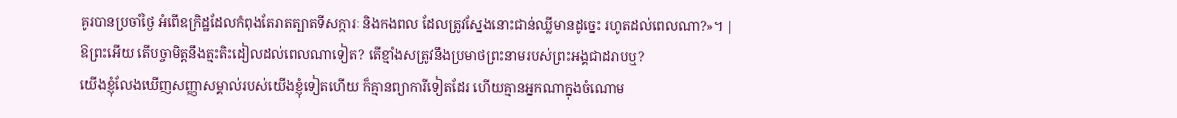គូរបានប្រចាំថ្ងៃ អំពើឧក្រិដ្ឋដែលកំពុងតែរាតត្បាតទីសក្ការៈ និងកងពល ដែលត្រូវស្នែងនោះជាន់ឈ្លីមានដូច្នេះ រហូតដល់ពេលណា?»។ |
ឱព្រះអើយ តើបច្ចាមិត្តនឹងត្មះតិះដៀលដល់ពេលណាទៀត? តើខ្មាំងសត្រូវនឹងប្រមាថព្រះនាមរបស់ព្រះអង្គជាដរាបឬ?
យើងខ្ញុំលែងឃើញសញ្ញាសម្គាល់របស់យើងខ្ញុំទៀតហើយ ក៏គ្មានព្យាការីទៀតដែរ ហើយគ្មានអ្នកណាក្នុងចំណោម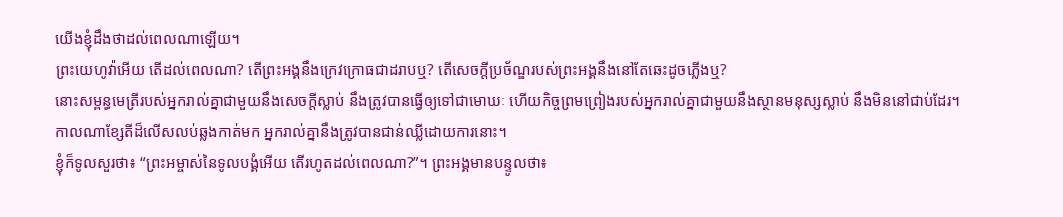យើងខ្ញុំដឹងថាដល់ពេលណាឡើយ។
ព្រះយេហូវ៉ាអើយ តើដល់ពេលណា? តើព្រះអង្គនឹងក្រេវក្រោធជាដរាបឬ? តើសេចក្ដីប្រច័ណ្ឌរបស់ព្រះអង្គនឹងនៅតែឆេះដូចភ្លើងឬ?
នោះសម្ពន្ធមេត្រីរបស់អ្នករាល់គ្នាជាមួយនឹងសេចក្ដីស្លាប់ នឹងត្រូវបានធ្វើឲ្យទៅជាមោឃៈ ហើយកិច្ចព្រមព្រៀងរបស់អ្នករាល់គ្នាជាមួយនឹងស្ថានមនុស្សស្លាប់ នឹងមិននៅជាប់ដែរ។ កាលណាខ្សែតីដ៏លើសលប់ឆ្លងកាត់មក អ្នករាល់គ្នានឹងត្រូវបានជាន់ឈ្លីដោយការនោះ។
ខ្ញុំក៏ទូលសួរថា៖ “ព្រះអម្ចាស់នៃទូលបង្គំអើយ តើរហូតដល់ពេលណា?”។ ព្រះអង្គមានបន្ទូលថា៖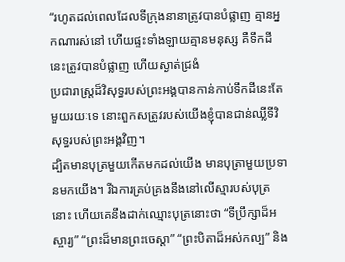“រហូតដល់ពេលដែលទីក្រុងនានាត្រូវបានបំផ្លាញ គ្មានអ្នកណារស់នៅ ហើយផ្ទះទាំងឡាយគ្មានមនុស្ស គឺទឹកដីនេះត្រូវបានបំផ្លាញ ហើយស្ងាត់ជ្រងំ
ប្រជារាស្ត្រដ៏វិសុទ្ធរបស់ព្រះអង្គបានកាន់កាប់ទឹកដីនេះតែមួយរយៈទេ នោះពួកសត្រូវរបស់យើងខ្ញុំបានជាន់ឈ្លីទីវិសុទ្ធរបស់ព្រះអង្គវិញ។
ដ្បិតមានបុត្រមួយកើតមកដល់យើង មានបុត្រាមួយប្រទានមកយើង។ រីឯការគ្រប់គ្រងនឹងនៅលើស្មារបស់បុត្រនោះ ហើយគេនឹងដាក់ឈ្មោះបុត្រនោះថា “ទីប្រឹក្សាដ៏អស្ចារ្យ” “ព្រះដ៏មានព្រះចេស្ដា” “ព្រះបិតាដ៏អស់កល្ប” និង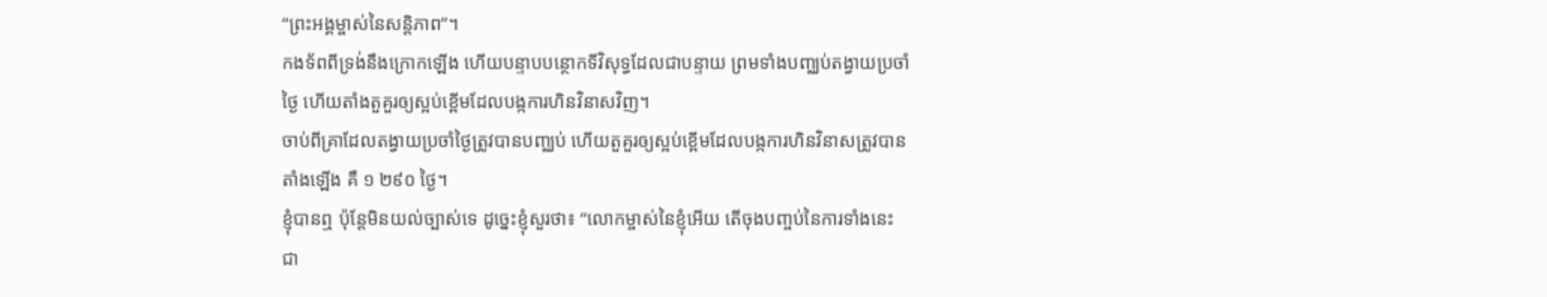“ព្រះអង្គម្ចាស់នៃសន្តិភាព”។
កងទ័ពពីទ្រង់នឹងក្រោកឡើង ហើយបន្ទាបបន្ថោកទីវិសុទ្ធដែលជាបន្ទាយ ព្រមទាំងបញ្ឈប់តង្វាយប្រចាំថ្ងៃ ហើយតាំងតួគួរឲ្យស្អប់ខ្ពើមដែលបង្កការហិនវិនាសវិញ។
ចាប់ពីគ្រាដែលតង្វាយប្រចាំថ្ងៃត្រូវបានបញ្ឈប់ ហើយតួគួរឲ្យស្អប់ខ្ពើមដែលបង្កការហិនវិនាសត្រូវបានតាំងឡើង គឺ ១ ២៩០ ថ្ងៃ។
ខ្ញុំបានឮ ប៉ុន្តែមិនយល់ច្បាស់ទេ ដូច្នេះខ្ញុំសួរថា៖ “លោកម្ចាស់នៃខ្ញុំអើយ តើចុងបញ្ចប់នៃការទាំងនេះជា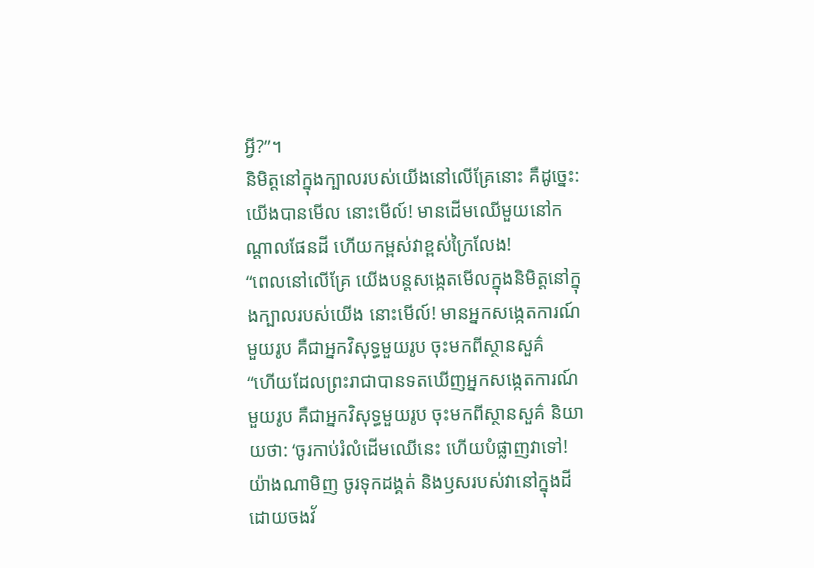អ្វី?”។
និមិត្តនៅក្នុងក្បាលរបស់យើងនៅលើគ្រែនោះ គឺដូច្នេះ: យើងបានមើល នោះមើល៍! មានដើមឈើមួយនៅកណ្ដាលផែនដី ហើយកម្ពស់វាខ្ពស់ក្រៃលែង!
“ពេលនៅលើគ្រែ យើងបន្តសង្កេតមើលក្នុងនិមិត្តនៅក្នុងក្បាលរបស់យើង នោះមើល៍! មានអ្នកសង្កេតការណ៍មួយរូប គឺជាអ្នកវិសុទ្ធមួយរូប ចុះមកពីស្ថានសួគ៌
“ហើយដែលព្រះរាជាបានទតឃើញអ្នកសង្កេតការណ៍មួយរូប គឺជាអ្នកវិសុទ្ធមួយរូប ចុះមកពីស្ថានសួគ៌ និយាយថា: ‘ចូរកាប់រំលំដើមឈើនេះ ហើយបំផ្លាញវាទៅ! យ៉ាងណាមិញ ចូរទុកដង្គត់ និងឫសរបស់វានៅក្នុងដី ដោយចងវ័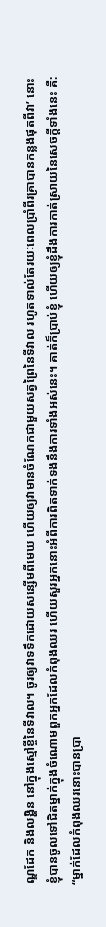ណ្ឌដែក និងលង្ហិន នៅក្នុងស្មៅខ្ចីនៃទីវាល។ ចូរឲ្យវាទទឹកដោយសន្សើមពីមេឃ ហើយឲ្យវាមានចំណែកជាមួយសត្វព្រៃនៃទីវាល រហូតទាល់តែរយៈពេលប្រាំពីរគ្រាបានកន្លងផុតពីវា’ នោះ
ខ្ញុំបានចូលទៅជិតម្នាក់ក្នុងចំណោមពួកអ្នកដែលកំពុងឈរ ហើយសួរអ្នកនោះអំពីការពិតទាក់ទងនឹងការទាំងអស់នេះ។ គាត់ក៏ប្រាប់ខ្ញុំ ហើយឲ្យខ្ញុំដឹងការកាត់ស្រាយនៃសេចក្ដីទាំងនេះ គឺ:
“ម្នាក់ដែលកំពុងឈរនោះបានប្រា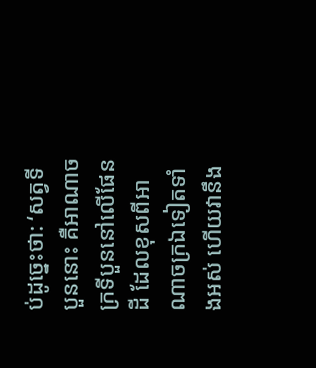ប់ដូច្នេះថា: ‘សត្វទីបួននោះ គឺអាណាចក្រទីបួននៅលើផែនដី ដែលខុសពីអាណាចក្រឯទៀតទាំងអស់ ហើយវានឹង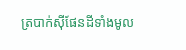ត្របាក់ស៊ីផែនដីទាំងមូល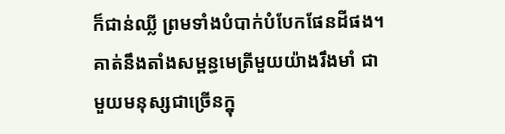ក៏ជាន់ឈ្លី ព្រមទាំងបំបាក់បំបែកផែនដីផង។
គាត់នឹងតាំងសម្ពន្ធមេត្រីមួយយ៉ាងរឹងមាំ ជាមួយមនុស្សជាច្រើនក្នុ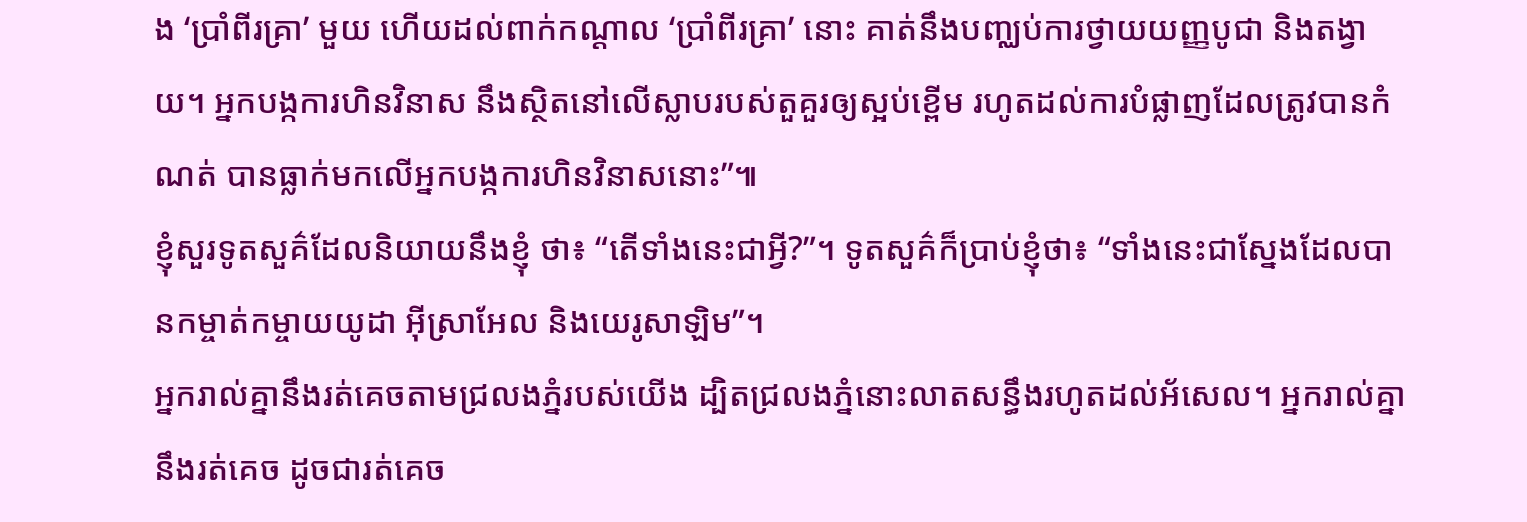ង ‘ប្រាំពីរគ្រា’ មួយ ហើយដល់ពាក់កណ្ដាល ‘ប្រាំពីរគ្រា’ នោះ គាត់នឹងបញ្ឈប់ការថ្វាយយញ្ញបូជា និងតង្វាយ។ អ្នកបង្កការហិនវិនាស នឹងស្ថិតនៅលើស្លាបរបស់តួគួរឲ្យស្អប់ខ្ពើម រហូតដល់ការបំផ្លាញដែលត្រូវបានកំណត់ បានធ្លាក់មកលើអ្នកបង្កការហិនវិនាសនោះ”៕
ខ្ញុំសួរទូតសួគ៌ដែលនិយាយនឹងខ្ញុំ ថា៖ “តើទាំងនេះជាអ្វី?”។ ទូតសួគ៌ក៏ប្រាប់ខ្ញុំថា៖ “ទាំងនេះជាស្នែងដែលបានកម្ចាត់កម្ចាយយូដា អ៊ីស្រាអែល និងយេរូសាឡិម”។
អ្នករាល់គ្នានឹងរត់គេចតាមជ្រលងភ្នំរបស់យើង ដ្បិតជ្រលងភ្នំនោះលាតសន្ធឹងរហូតដល់អ័សេល។ អ្នករាល់គ្នានឹងរត់គេច ដូចជារត់គេច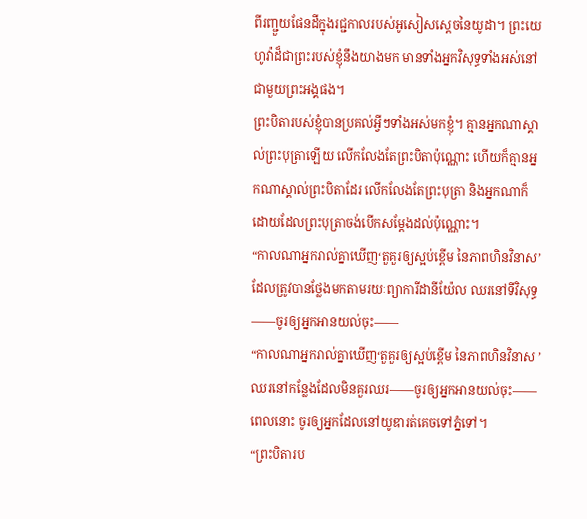ពីរញ្ជួយផែនដីក្នុងរជ្ជកាលរបស់អូសៀសស្ដេចនៃយូដា។ ព្រះយេហូវ៉ាដ៏ជាព្រះរបស់ខ្ញុំនឹងយាងមក មានទាំងអ្នកវិសុទ្ធទាំងអស់នៅជាមួយព្រះអង្គផង។
ព្រះបិតារបស់ខ្ញុំបានប្រគល់អ្វីៗទាំងអស់មកខ្ញុំ។ គ្មានអ្នកណាស្គាល់ព្រះបុត្រាឡើយ លើកលែងតែព្រះបិតាប៉ុណ្ណោះ ហើយក៏គ្មានអ្នកណាស្គាល់ព្រះបិតាដែរ លើកលែងតែព្រះបុត្រា និងអ្នកណាក៏ដោយដែលព្រះបុត្រាចង់បើកសម្ដែងដល់ប៉ុណ្ណោះ។
“កាលណាអ្នករាល់គ្នាឃើញ‘តួគួរឲ្យស្អប់ខ្ពើម នៃភាពហិនវិនាស’ ដែលត្រូវបានថ្លែងមកតាមរយៈព្យាការីដានីយ៉ែល ឈរនៅទីវិសុទ្ធ——ចូរឲ្យអ្នកអានយល់ចុះ——
“កាលណាអ្នករាល់គ្នាឃើញ‘តួគួរឲ្យស្អប់ខ្ពើម នៃភាពហិនវិនាស ’ ឈរនៅកន្លែងដែលមិនគួរឈរ——ចូរឲ្យអ្នកអានយល់ចុះ——ពេលនោះ ចូរឲ្យអ្នកដែលនៅយូឌារត់គេចទៅភ្នំទៅ។
“ព្រះបិតារប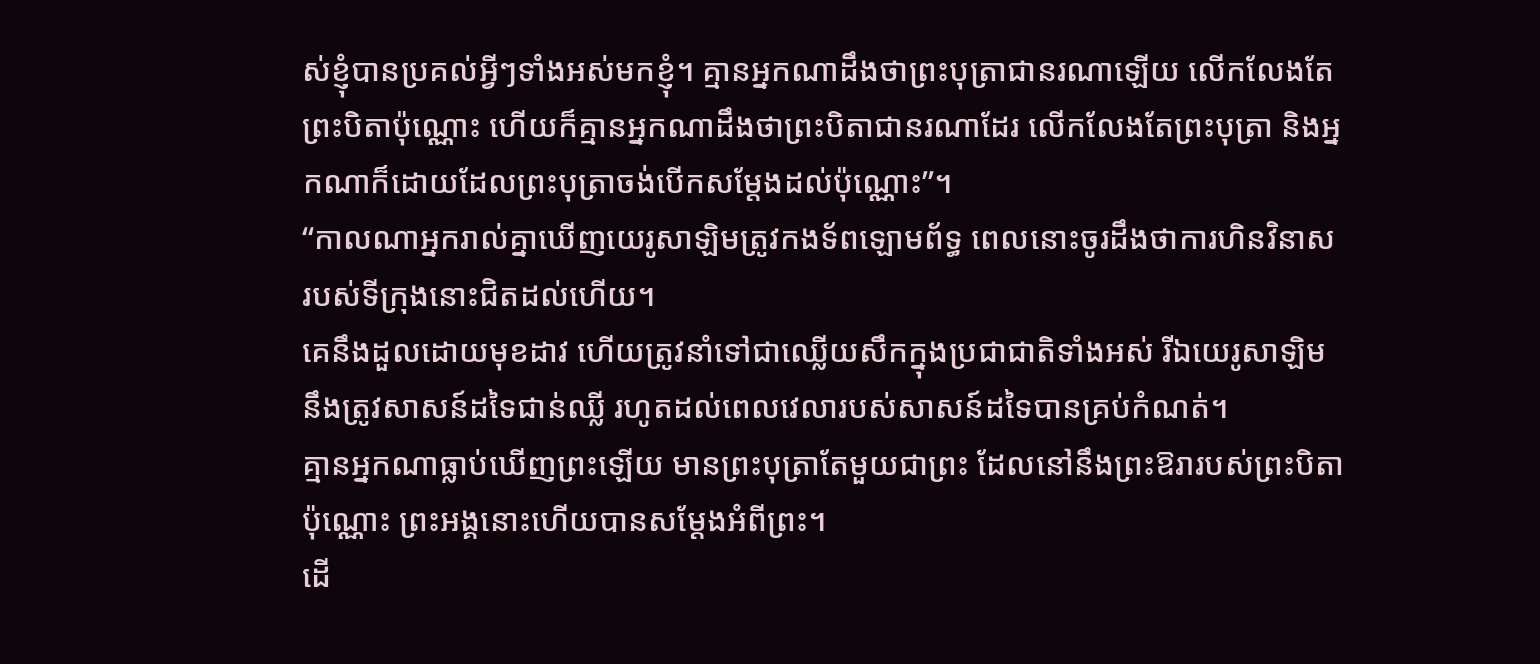ស់ខ្ញុំបានប្រគល់អ្វីៗទាំងអស់មកខ្ញុំ។ គ្មានអ្នកណាដឹងថាព្រះបុត្រាជានរណាឡើយ លើកលែងតែព្រះបិតាប៉ុណ្ណោះ ហើយក៏គ្មានអ្នកណាដឹងថាព្រះបិតាជានរណាដែរ លើកលែងតែព្រះបុត្រា និងអ្នកណាក៏ដោយដែលព្រះបុត្រាចង់បើកសម្ដែងដល់ប៉ុណ្ណោះ”។
“កាលណាអ្នករាល់គ្នាឃើញយេរូសាឡិមត្រូវកងទ័ពឡោមព័ទ្ធ ពេលនោះចូរដឹងថាការហិនវិនាសរបស់ទីក្រុងនោះជិតដល់ហើយ។
គេនឹងដួលដោយមុខដាវ ហើយត្រូវនាំទៅជាឈ្លើយសឹកក្នុងប្រជាជាតិទាំងអស់ រីឯយេរូសាឡិមនឹងត្រូវសាសន៍ដទៃជាន់ឈ្លី រហូតដល់ពេលវេលារបស់សាសន៍ដទៃបានគ្រប់កំណត់។
គ្មានអ្នកណាធ្លាប់ឃើញព្រះឡើយ មានព្រះបុត្រាតែមួយជាព្រះ ដែលនៅនឹងព្រះឱរារបស់ព្រះបិតាប៉ុណ្ណោះ ព្រះអង្គនោះហើយបានសម្ដែងអំពីព្រះ។
ដើ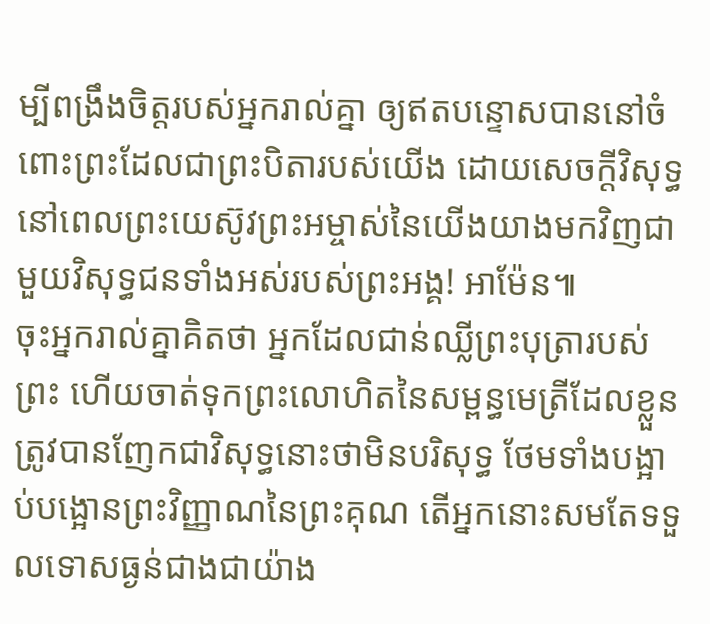ម្បីពង្រឹងចិត្តរបស់អ្នករាល់គ្នា ឲ្យឥតបន្ទោសបាននៅចំពោះព្រះដែលជាព្រះបិតារបស់យើង ដោយសេចក្ដីវិសុទ្ធ នៅពេលព្រះយេស៊ូវព្រះអម្ចាស់នៃយើងយាងមកវិញជាមួយវិសុទ្ធជនទាំងអស់របស់ព្រះអង្គ! អាម៉ែន៕
ចុះអ្នករាល់គ្នាគិតថា អ្នកដែលជាន់ឈ្លីព្រះបុត្រារបស់ព្រះ ហើយចាត់ទុកព្រះលោហិតនៃសម្ពន្ធមេត្រីដែលខ្លួនត្រូវបានញែកជាវិសុទ្ធនោះថាមិនបរិសុទ្ធ ថែមទាំងបង្អាប់បង្អោនព្រះវិញ្ញាណនៃព្រះគុណ តើអ្នកនោះសមតែទទួលទោសធ្ងន់ជាងជាយ៉ាង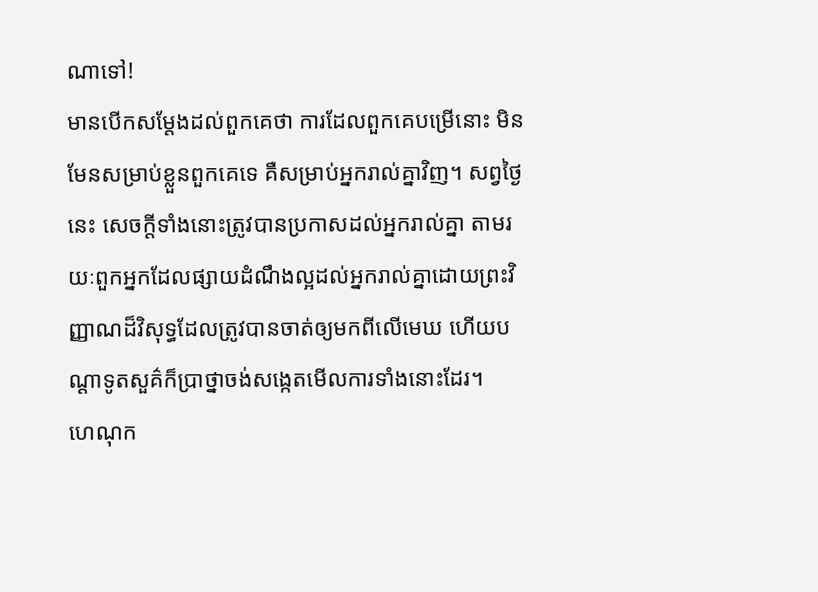ណាទៅ!
មានបើកសម្ដែងដល់ពួកគេថា ការដែលពួកគេបម្រើនោះ មិនមែនសម្រាប់ខ្លួនពួកគេទេ គឺសម្រាប់អ្នករាល់គ្នាវិញ។ សព្វថ្ងៃនេះ សេចក្ដីទាំងនោះត្រូវបានប្រកាសដល់អ្នករាល់គ្នា តាមរយៈពួកអ្នកដែលផ្សាយដំណឹងល្អដល់អ្នករាល់គ្នាដោយព្រះវិញ្ញាណដ៏វិសុទ្ធដែលត្រូវបានចាត់ឲ្យមកពីលើមេឃ ហើយបណ្ដាទូតសួគ៌ក៏ប្រាថ្នាចង់សង្កេតមើលការទាំងនោះដែរ។
ហេណុក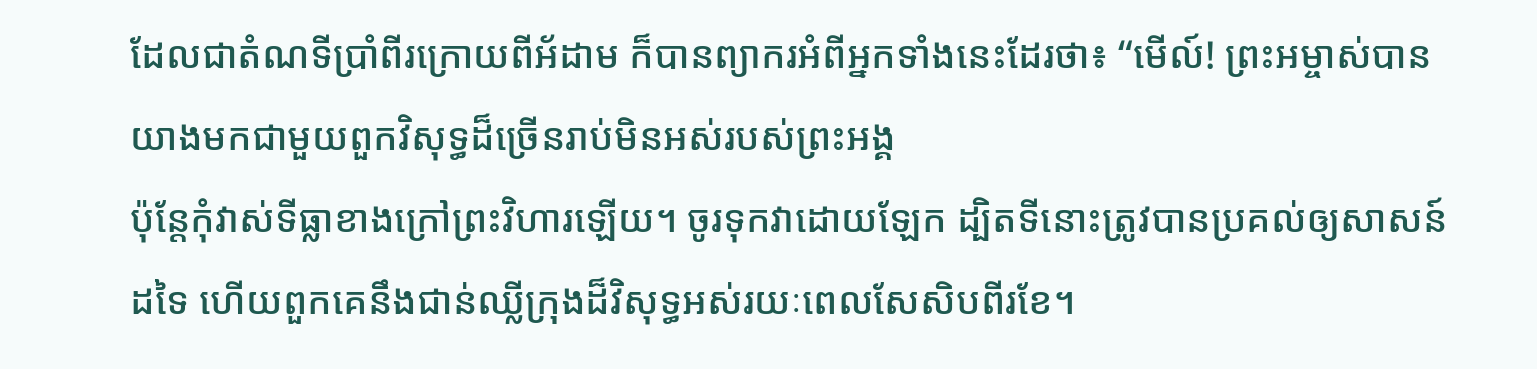ដែលជាតំណទីប្រាំពីរក្រោយពីអ័ដាម ក៏បានព្យាករអំពីអ្នកទាំងនេះដែរថា៖ “មើល៍! ព្រះអម្ចាស់បានយាងមកជាមួយពួកវិសុទ្ធដ៏ច្រើនរាប់មិនអស់របស់ព្រះអង្គ
ប៉ុន្តែកុំវាស់ទីធ្លាខាងក្រៅព្រះវិហារឡើយ។ ចូរទុកវាដោយឡែក ដ្បិតទីនោះត្រូវបានប្រគល់ឲ្យសាសន៍ដទៃ ហើយពួកគេនឹងជាន់ឈ្លីក្រុងដ៏វិសុទ្ធអស់រយៈពេលសែសិបពីរខែ។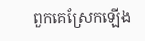ពួកគេស្រែកឡើង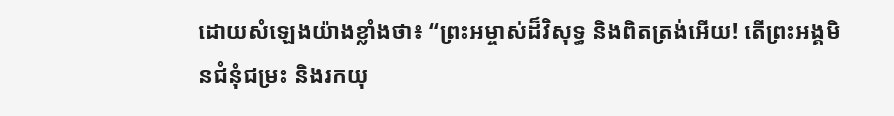ដោយសំឡេងយ៉ាងខ្លាំងថា៖ “ព្រះអម្ចាស់ដ៏វិសុទ្ធ និងពិតត្រង់អើយ! តើព្រះអង្គមិនជំនុំជម្រះ និងរកយុ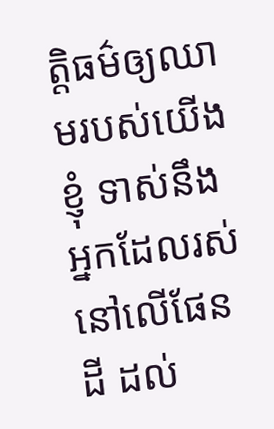ត្តិធម៌ឲ្យឈាមរបស់យើងខ្ញុំ ទាស់នឹងអ្នកដែលរស់នៅលើផែនដី ដល់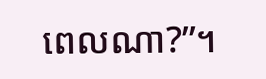ពេលណា?”។